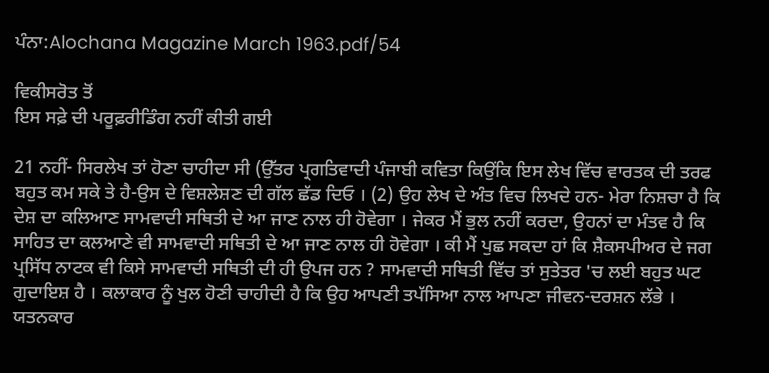ਪੰਨਾ:Alochana Magazine March 1963.pdf/54

ਵਿਕੀਸਰੋਤ ਤੋਂ
ਇਸ ਸਫ਼ੇ ਦੀ ਪਰੂਫ਼ਰੀਡਿੰਗ ਨਹੀਂ ਕੀਤੀ ਗਈ

21 ਨਹੀਂ- ਸਿਰਲੇਖ ਤਾਂ ਹੋਣਾ ਚਾਹੀਦਾ ਸੀ (ਉੱਤਰ ਪ੍ਰਗਤਿਵਾਦੀ ਪੰਜਾਬੀ ਕਵਿਤਾ ਕਿਉਂਕਿ ਇਸ ਲੇਖ ਵਿੱਚ ਵਾਰਤਕ ਦੀ ਤਰਫ ਬਹੁਤ ਕਮ ਸਕੇ ਤੇ ਹੈ-ਉਸ ਦੇ ਵਿਸ਼ਲੇਸ਼ਣ ਦੀ ਗੱਲ ਛੱਡ ਦਿਓ । (2) ਉਹ ਲੇਖ ਦੇ ਅੰਤ ਵਿਚ ਲਿਖਦੇ ਹਨ- ਮੇਰਾ ਨਿਸ਼ਚਾ ਹੈ ਕਿ ਦੇਸ਼ ਦਾ ਕਲਿਆਣ ਸਾਮਵਾਦੀ ਸਥਿਤੀ ਦੇ ਆ ਜਾਣ ਨਾਲ ਹੀ ਹੋਵੇਗਾ । ਜੇਕਰ ਮੈਂ ਭੁਲ ਨਹੀਂ ਕਰਦਾ, ਉਹਨਾਂ ਦਾ ਮੰਤਵ ਹੈ ਕਿ ਸਾਹਿਤ ਦਾ ਕਲਆਣੇ ਵੀ ਸਾਮਵਾਦੀ ਸਥਿਤੀ ਦੇ ਆ ਜਾਣ ਨਾਲ ਹੀ ਹੋਵੇਗਾ । ਕੀ ਮੈਂ ਪੁਛ ਸਕਦਾ ਹਾਂ ਕਿ ਸ਼ੈਕਸਪੀਅਰ ਦੇ ਜਗ ਪ੍ਰਸਿੱਧ ਨਾਟਕ ਵੀ ਕਿਸੇ ਸਾਮਵਾਦੀ ਸਥਿਤੀ ਦੀ ਹੀ ਉਪਜ ਹਨ ? ਸਾਮਵਾਦੀ ਸਥਿਤੀ ਵਿੱਚ ਤਾਂ ਸੁਤੇਤਰ 'ਚ ਲਈ ਬਹੁਤ ਘਟ ਗੁਦਾਇਸ਼ ਹੈ । ਕਲਾਕਾਰ ਨੂੰ ਖੁਲ ਹੋਣੀ ਚਾਹੀਦੀ ਹੈ ਕਿ ਉਹ ਆਪਣੀ ਤਪੱਸਿਆ ਨਾਲ ਆਪਣਾ ਜੀਵਨ-ਦਰਸ਼ਨ ਲੱਭੇ । ਯਤਨਕਾਰ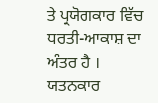ਤੇ ਪ੍ਰਯੋਗਕਾਰ ਵਿੱਚ ਧਰਤੀ-ਆਕਾਸ਼ ਦਾ ਅੰਤਰ ਹੈ । ਯਤਨਕਾਰ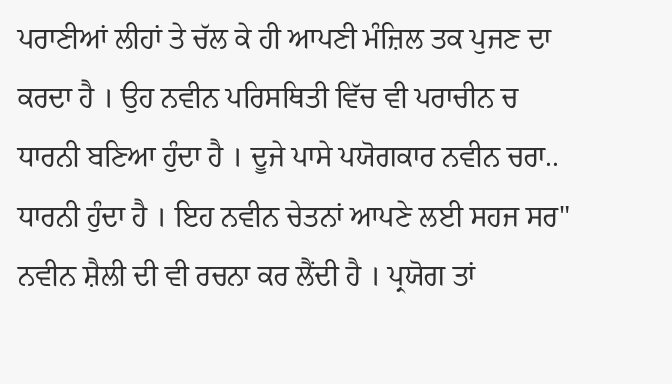ਪਰਾਣੀਆਂ ਲੀਹਾਂ ਤੇ ਚੱਲ ਕੇ ਹੀ ਆਪਣੀ ਮੰਜ਼ਿਲ ਤਕ ਪੁਜਣ ਦਾ ਕਰਦਾ ਹੈ । ਉਹ ਨਵੀਨ ਪਰਿਸਥਿਤੀ ਵਿੱਚ ਵੀ ਪਰਾਚੀਨ ਚ ਧਾਰਨੀ ਬਣਿਆ ਹੁੰਦਾ ਹੈ । ਦੂਜੇ ਪਾਸੇ ਪਯੋਗਕਾਰ ਨਵੀਨ ਚਰਾ.. ਧਾਰਨੀ ਹੁੰਦਾ ਹੈ । ਇਹ ਨਵੀਨ ਚੇਤਨਾਂ ਆਪਣੇ ਲਈ ਸਹਜ ਸਰ" ਨਵੀਨ ਸ਼ੈਲੀ ਦੀ ਵੀ ਰਚਨਾ ਕਰ ਲੈਂਦੀ ਹੈ । ਪ੍ਰਯੋਗ ਤਾਂ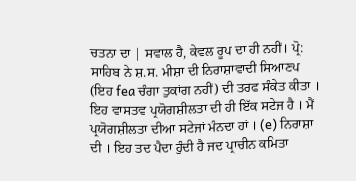ਚਤਨਾ ਦਾ | ਸਵਾਲ ਹੈ, ਕੇਵਲ ਰੂਪ ਦਾ ਹੀ ਨਹੀਂ। ਪ੍ਰੋ: ਸਾਹਿਬ ਨੇ ਸ਼.ਸ. ਮੀਸ਼ਾ ਦੀ ਨਿਰਾਸ਼ਾਵਾਦੀ ਸਿਆਣਪ (ਇਹ fea ਚੰਗਾ ਤੁਕਾਂਗ ਨਹੀਂ) ਦੀ ਤਰਫ ਸੰਕੇਤ ਕੀਤਾ । ਇਹ ਵਾਸਤਵ ਪ੍ਰਯੋਗਸ਼ੀਲਤਾ ਦੀ ਹੀ ਇੱਕ ਸਟੇਜ ਹੈ । ਮੈਂ ਪ੍ਰਯੋਗਸ਼ੀਲਤਾ ਦੀਆ ਸਟੇਜਾਂ ਮੰਨਦਾ ਹਾਂ । (e) ਨਿਰਾਸ਼ਾ ਦੀ । ਇਹ ਤਦ ਪੈਦਾ ਹੁੰਦੀ ਹੈ ਜਦ ਪ੍ਰਾਚੀਨ ਕਮਿਤਾ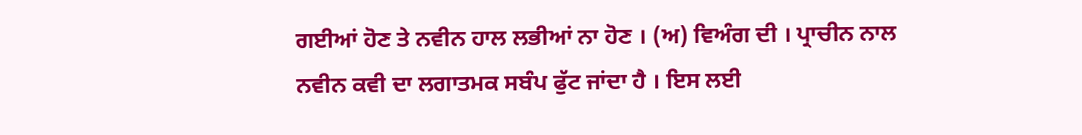ਗਈਆਂ ਹੋਣ ਤੇ ਨਵੀਨ ਹਾਲ ਲਭੀਆਂ ਨਾ ਹੋਣ । (ਅ) ਵਿਅੰਗ ਦੀ । ਪ੍ਰਾਚੀਨ ਨਾਲ ਨਵੀਨ ਕਵੀ ਦਾ ਲਗਾਤਮਕ ਸਬੰਪ ਫੁੱਟ ਜਾਂਦਾ ਹੈ । ਇਸ ਲਈ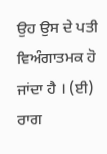ਉਹ ਉਸ ਦੇ ਪਤੀ ਵਿਅੰਗਾਤਮਕ ਹੋ ਜਾਂਦਾ ਹੈ । (ਈ) ਰਾਗ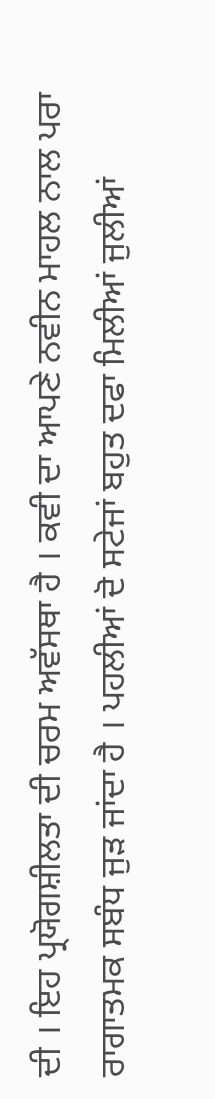ਦੀ । ਇਹ ਪ੍ਰਯੋਗਸ਼ੀਲਤਾ ਦੀ ਚਰਮ ਅਵੱਸਥਾ ਹੈ । ਕਵੀ ਦਾ ਆਪਣੇ ਨਵੀਨ ਮਾਹਲ ਨਾਲ ਪਰਾ ਰਾਗਾਤਮਕ ਸਬੰਧ ਜੁੜ ਜਾਂਦਾ ਹੈ । ਪਹਲੀਆਂ ਦੋ ਸਟੇਜਾਂ ਬਹੁਤ ਦਫਾ ਮਿਲੀਆਂ ਜੁਲੀਆਂ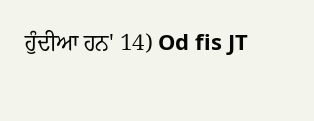ਹੁੰਦੀਆ ਹਨ' 14) Od fis JT